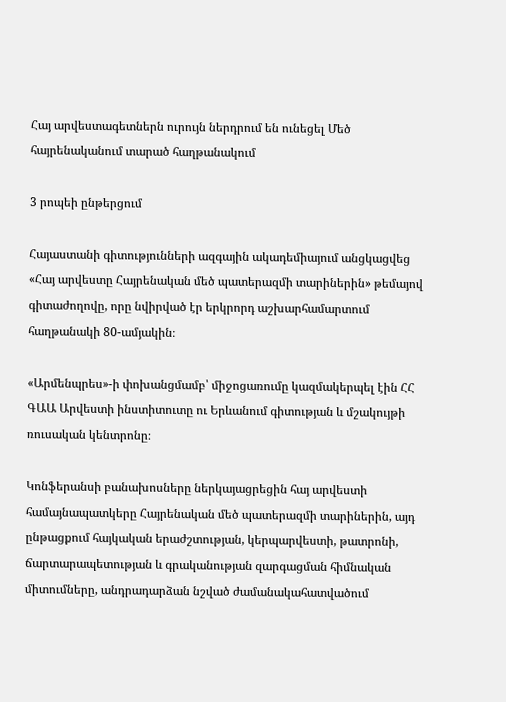Հայ արվեստագետներն ուրույն ներդրում են ունեցել Մեծ հայրենականում տարած հաղթանակում

3 րոպեի ընթերցում

Հայաստանի գիտությունների ազգային ակադեմիայում անցկացվեց «Հայ արվեստը Հայրենական մեծ պատերազմի տարիներին» թեմայով գիտաժողովը, որը նվիրված էր երկրորդ աշխարհամարտում հաղթանակի 80-ամյակին։

«Արմենպրես»-ի փոխանցմամբ՝ միջոցառումը կազմակերպել էին ՀՀ ԳԱԱ Արվեստի ինստիտուտը ու Երևանում գիտության և մշակույթի ռուսական կենտրոնը։

Կոնֆերանսի բանախոսները ներկայացրեցին հայ արվեստի համայնապատկերը Հայրենական մեծ պատերազմի տարիներին, այդ ընթացքում հայկական երաժշտության, կերպարվեստի, թատրոնի, ճարտարապետության և գրականության զարգացման հիմնական միտումները, անդրադարձան նշված ժամանակահատվածում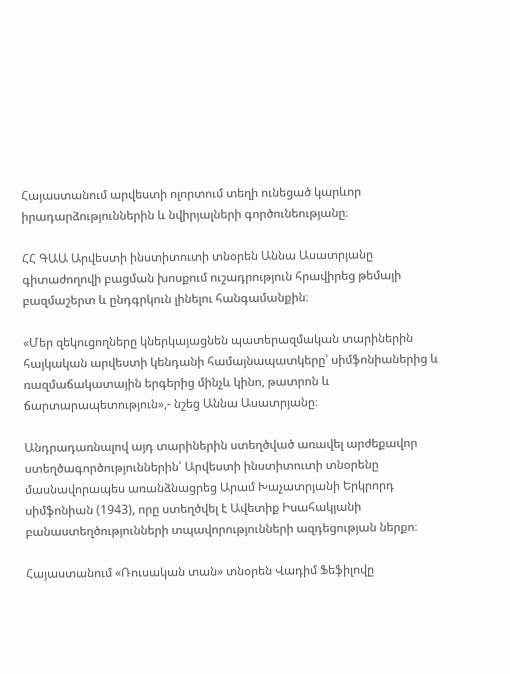Հայաստանում արվեստի ոլորտում տեղի ունեցած կարևոր իրադարձություններին և նվիրյալների գործունեությանը։

ՀՀ ԳԱԱ Արվեստի ինստիտուտի տնօրեն Աննա Ասատրյանը գիտաժողովի բացման խոսքում ուշադրություն հրավիրեց թեմայի բազմաշերտ և ընդգրկուն լինելու հանգամանքին։

«Մեր զեկուցողները կներկայացնեն պատերազմական տարիներին հայկական արվեստի կենդանի համայնապատկերը՝ սիմֆոնիաներից և ռազմաճակատային երգերից մինչև կինո, թատրոն և ճարտարապետություն»,- նշեց Աննա Ասատրյանը։

Անդրադառնալով այդ տարիներին ստեղծված առավել արժեքավոր ստեղծագործություններին՝ Արվեստի ինստիտուտի տնօրենը մասնավորապես առանձնացրեց Արամ Խաչատրյանի Երկրորդ սիմֆոնիան (1943), որը ստեղծվել է Ավետիք Իսահակյանի բանաստեղծությունների տպավորությունների ազդեցության ներքո։

Հայաստանում «Ռուսական տան» տնօրեն Վադիմ Ֆեֆիլովը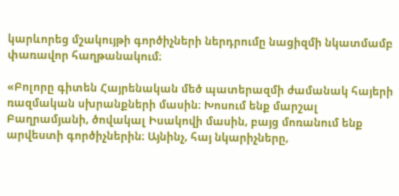կարևորեց մշակույթի գործիչների ներդրումը նացիզմի նկատմամբ փառավոր հաղթանակում։

«Բոլորը գիտեն Հայրենական մեծ պատերազմի ժամանակ հայերի ռազմական սխրանքների մասին։ Խոսում ենք մարշալ Բաղրամյանի, ծովակալ Իսակովի մասին, բայց մոռանում ենք արվեստի գործիչներին։ Այնինչ, հայ նկարիչները,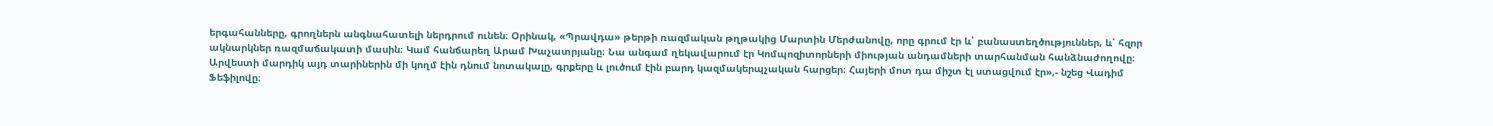երգահանները, գրողներն անգնահատելի ներդրում ունեն։ Օրինակ, «Պրավդա» թերթի ռազմական թղթակից Մարտին Մերժանովը, որը գրում էր և՛ բանաստեղծություններ, և՛ հզոր ակնարկներ ռազմաճակատի մասին։ Կամ հանճարեղ Արամ Խաչատրյանը։ Նա անգամ ղեկավարում էր Կոմպոզիտորների միության անդամների տարհանման հանձնաժողովը։ Արվեստի մարդիկ այդ տարիներին մի կողմ էին դնում նոտակալը, գրքերը և լուծում էին բարդ կազմակերպչական հարցեր։ Հայերի մոտ դա միշտ էլ ստացվում էր»,- նշեց Վադիմ Ֆեֆիլովը։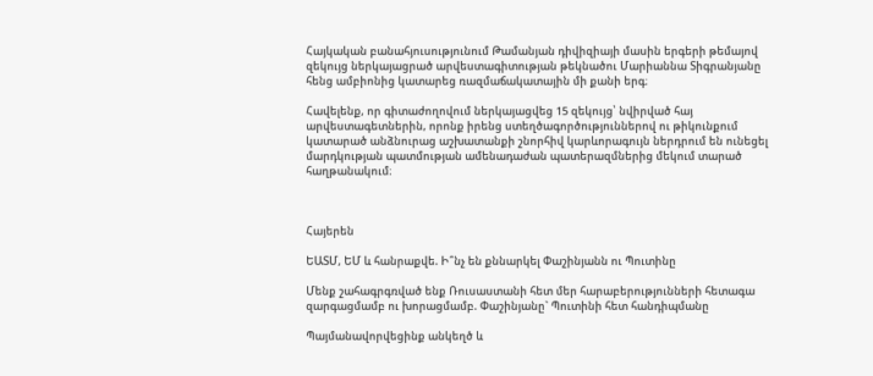Հայկական բանահյուսությունում Թամանյան դիվիզիայի մասին երգերի թեմայով զեկույց ներկայացրած արվեստագիտության թեկնածու Մարիաննա Տիգրանյանը հենց ամբիոնից կատարեց ռազմաճակատային մի քանի երգ։

Հավելենք, որ գիտաժողովում ներկայացվեց 15 զեկույց՝ նվիրված հայ արվեստագետներին, որոնք իրենց ստեղծագործություններով ու թիկունքում կատարած անձնուրաց աշխատանքի շնորհիվ կարևորագույն ներդրում են ունեցել մարդկության պատմության ամենադաժան պատերազմներից մեկում տարած հաղթանակում։



Հայերեն

ԵԱՏՄ, ԵՄ և հանրաքվե. Ի՞նչ են քննարկել Փաշինյանն ու Պուտինը

Մենք շահագրգռված ենք Ռուսաստանի հետ մեր հարաբերությունների հետագա զարգացմամբ ու խորացմամբ. Փաշինյանը` Պուտինի հետ հանդիպմանը

Պայմանավորվեցինք անկեղծ և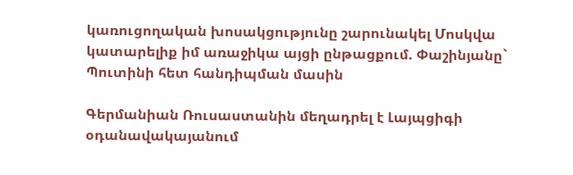կառուցողական խոսակցությունը շարունակել Մոսկվա կատարելիք իմ առաջիկա այցի ընթացքում. Փաշինյանը` Պուտինի հետ հանդիպման մասին

Գերմանիան Ռուսաստանին մեղադրել է Լայպցիգի օդանավակայանում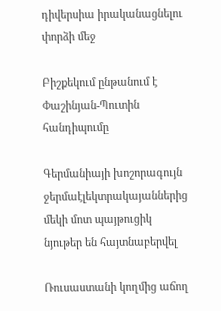դիվերսիա իրականացնելու փորձի մեջ

Բիշքեկում ընթանում է Փաշինյան-Պուտին հանդիպումը

Գերմանիայի խոշորագույն ջերմաէլեկտրակայաններից մեկի մոտ պայթուցիկ նյութեր են հայտնաբերվել

Ռուսաստանի կողմից աճող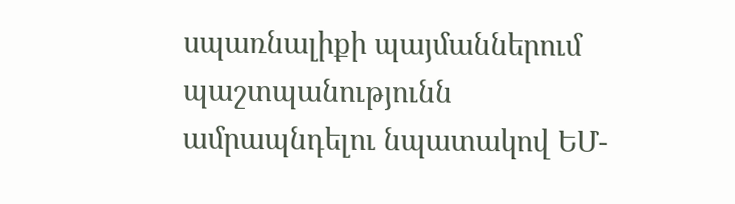սպառնալիքի պայմաններում պաշտպանությունն ամրապնդելու նպատակով ԵՄ-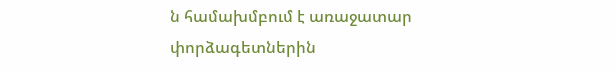ն համախմբում է առաջատար փորձագետներին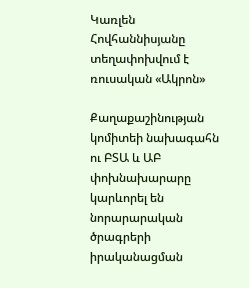Կառլեն Հովհաննիսյանը տեղափոխվում է ռուսական «Ակրոն»

Քաղաքաշինության կոմիտեի նախագահն ու ԲՏԱ և ԱԲ փոխնախարարը կարևորել են նորարարական ծրագրերի իրականացման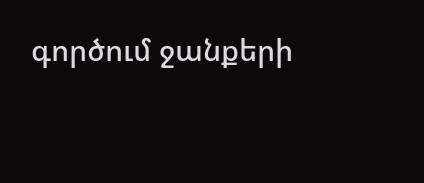գործում ջանքերի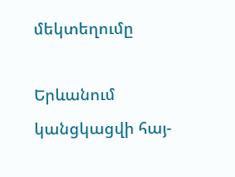մեկտեղումը

Երևանում կանցկացվի հայ-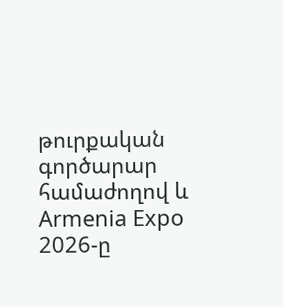թուրքական գործարար համաժողով և Armenia Expo 2026-ը